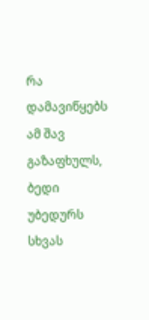რა დამავიწყებს ამ შავ გაზაფხულს,
ბედი უბედურს სხვას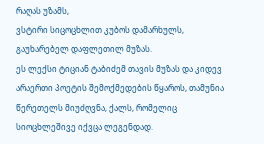რაღას უზამს,
ვსტირი სიცოცხლით კუბოს დამარხულს,
გაუხარებელ დაფლეთილ მუზას.
ეს ლექსი ტიციან ტაბიძემ თავის მუზას და კიდევ არაერთი პოეტის შემოქმედების წყაროს, თამუნია წერეთელს მიუძღვნა, ქალს, რომელიც სიოცხლეშივე იქვცა ლეგენდად.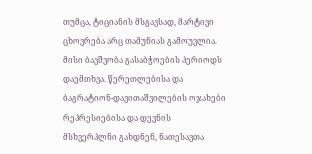თუმცა, ტიციანის მსგავსად, მარტივი ცხოვრება არც თამუნიას გამოუვლია.
მისი ბავშვობა გასაბჭოების პერიოდს დაემთხვა. წერეთლებისა და ბაგრატიონ-დავითაშვილების ოჯახები რეპრესიებისა და დევნის მსხვერპლნი გახდნენ, ნათესავთა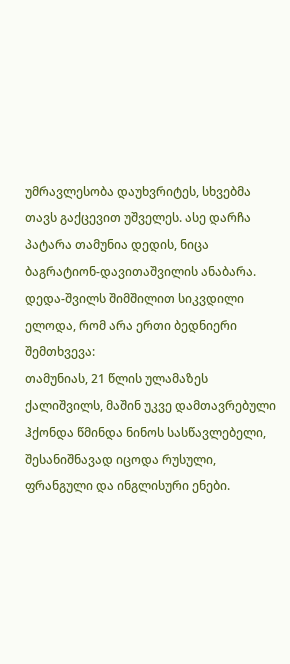უმრავლესობა დაუხვრიტეს, სხვებმა თავს გაქცევით უშველეს. ასე დარჩა პატარა თამუნია დედის, ნიცა ბაგრატიონ-დავითაშვილის ანაბარა.
დედა-შვილს შიმშილით სიკვდილი ელოდა, რომ არა ერთი ბედნიერი შემთხვევა:
თამუნიას, 21 წლის ულამაზეს ქალიშვილს, მაშინ უკვე დამთავრებული ჰქონდა წმინდა ნინოს სასწავლებელი, შესანიშნავად იცოდა რუსული, ფრანგული და ინგლისური ენები.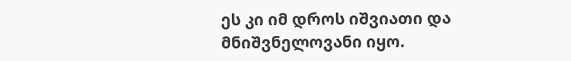ეს კი იმ დროს იშვიათი და მნიშვნელოვანი იყო.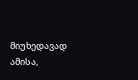მიუხედავად ამისა,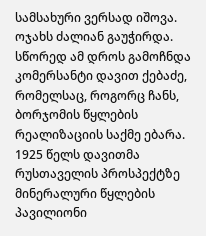სამსახური ვერსად იშოვა. ოჯახს ძალიან გაუჭირდა. სწორედ ამ დროს გამოჩნდა კომერსანტი დავით ქებაძე, რომელსაც, როგორც ჩანს, ბორჯომის წყლების რეალიზაციის საქმე ებარა. 1925 წელს დავითმა რუსთაველის პროსპექტზე მინერალური წყლების პავილიონი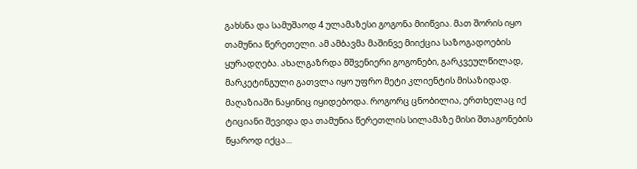გახსნა და სამუშაოდ 4 ულამაზესი გოგონა მიიწვია. მათ შორის იყო თამუნია წერეთელი. ამ ამბავმა მაშინვე მიიქცია საზოგადოების ყურადღება. ახალგაზრდა მშვენიერი გოგონები, გარკვეულწილად, მარკეტინგული გათვლა იყო უფრო მეტი კლიენტის მისაზიდად. მაღაზიაში ნაყინიც იყიდებოდა. როგორც ცნობილია, ერთხელაც იქ ტიციანი შევიდა და თამუნია წერეთლის სილამაზე მისი შთაგონების წყაროდ იქცა...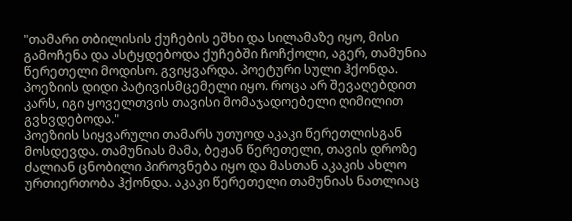"თამარი თბილისის ქუჩების ეშხი და სილამაზე იყო, მისი გამოჩენა და ასტყდებოდა ქუჩებში ჩოჩქოლი, აგერ, თამუნია წერეთელი მოდისო. გვიყვარდა. პოეტური სული ჰქონდა. პოეზიის დიდი პატივისმცემელი იყო. როცა არ შევაღებდით კარს, იგი ყოველთვის თავისი მომაჯადოებელი ღიმილით გვხვდებოდა."
პოეზიის სიყვარული თამარს უთუოდ აკაკი წერეთლისგან მოსდევდა. თამუნიას მამა, ბეჟან წერეთელი, თავის დროზე ძალიან ცნობილი პიროვნება იყო და მასთან აკაკის ახლო ურთიერთობა ჰქონდა. აკაკი წერეთელი თამუნიას ნათლიაც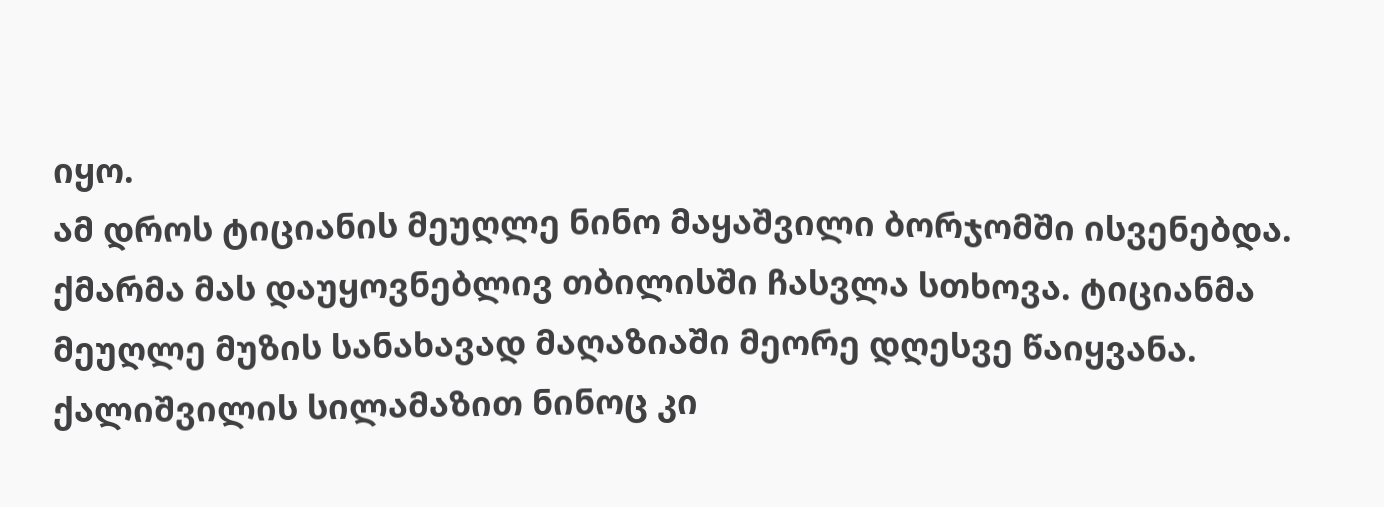იყო.
ამ დროს ტიციანის მეუღლე ნინო მაყაშვილი ბორჯომში ისვენებდა. ქმარმა მას დაუყოვნებლივ თბილისში ჩასვლა სთხოვა. ტიციანმა მეუღლე მუზის სანახავად მაღაზიაში მეორე დღესვე წაიყვანა. ქალიშვილის სილამაზით ნინოც კი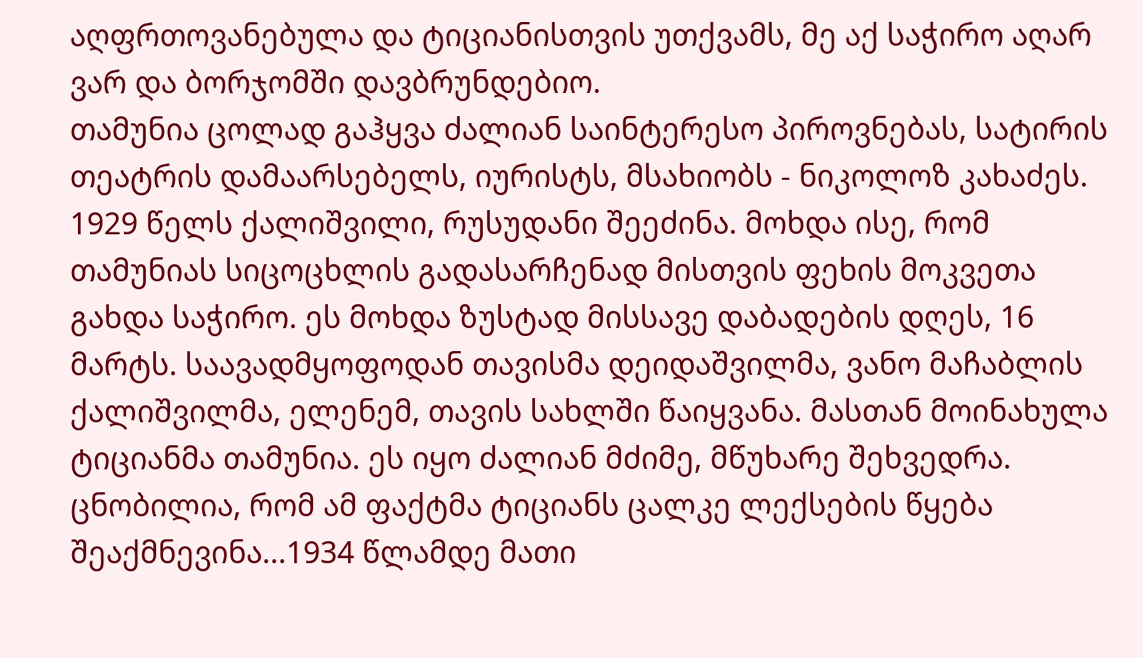აღფრთოვანებულა და ტიციანისთვის უთქვამს, მე აქ საჭირო აღარ ვარ და ბორჯომში დავბრუნდებიო.
თამუნია ცოლად გაჰყვა ძალიან საინტერესო პიროვნებას, სატირის თეატრის დამაარსებელს, იურისტს, მსახიობს - ნიკოლოზ კახაძეს. 1929 წელს ქალიშვილი, რუსუდანი შეეძინა. მოხდა ისე, რომ თამუნიას სიცოცხლის გადასარჩენად მისთვის ფეხის მოკვეთა გახდა საჭირო. ეს მოხდა ზუსტად მისსავე დაბადების დღეს, 16 მარტს. საავადმყოფოდან თავისმა დეიდაშვილმა, ვანო მაჩაბლის ქალიშვილმა, ელენემ, თავის სახლში წაიყვანა. მასთან მოინახულა ტიციანმა თამუნია. ეს იყო ძალიან მძიმე, მწუხარე შეხვედრა. ცნობილია, რომ ამ ფაქტმა ტიციანს ცალკე ლექსების წყება შეაქმნევინა...1934 წლამდე მათი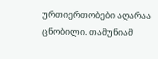ურთიერთობები აღარაა ცნობილი. თამუნიამ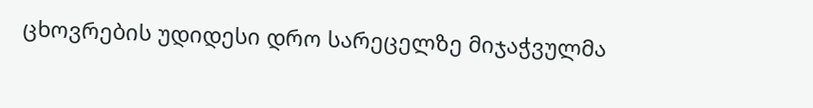ცხოვრების უდიდესი დრო სარეცელზე მიჯაჭვულმა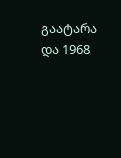გაატარა და 1968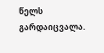წელს გარდაიცვალა.